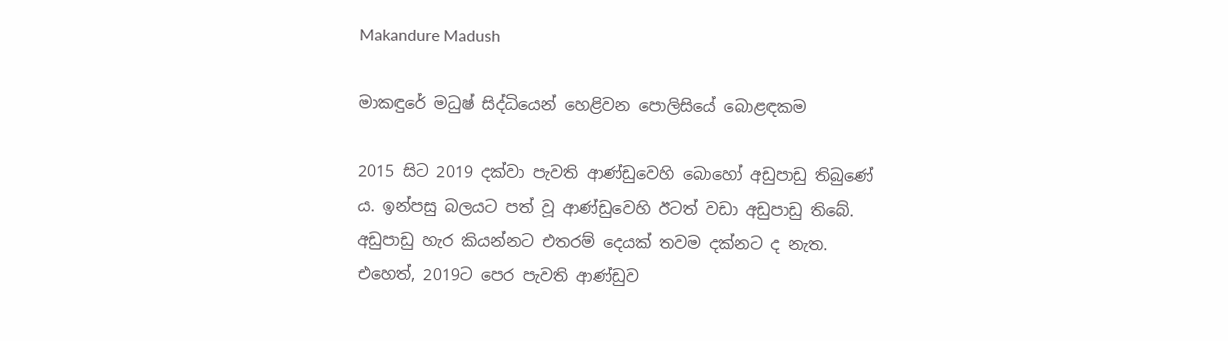Makandure Madush

මාකඳුරේ මධුෂ් සිද්ධියෙන් හෙළිවන පොලිසියේ බොළඳකම

2015 සිට 2019 දක්වා පැවති ආණ්ඩුවෙහි බොහෝ අඩුපාඩු තිබුණේ ය. ඉන්පසු බලයට පත් වූ ආණ්ඩුවෙහි ඊටත් වඩා අඩුපාඩු තිබේ. අඩුපාඩු හැර කියන්නට එතරම් දෙයක් තවම දක්නට ද නැත. එහෙත්, 2019ට පෙර පැවති ආණ්ඩුව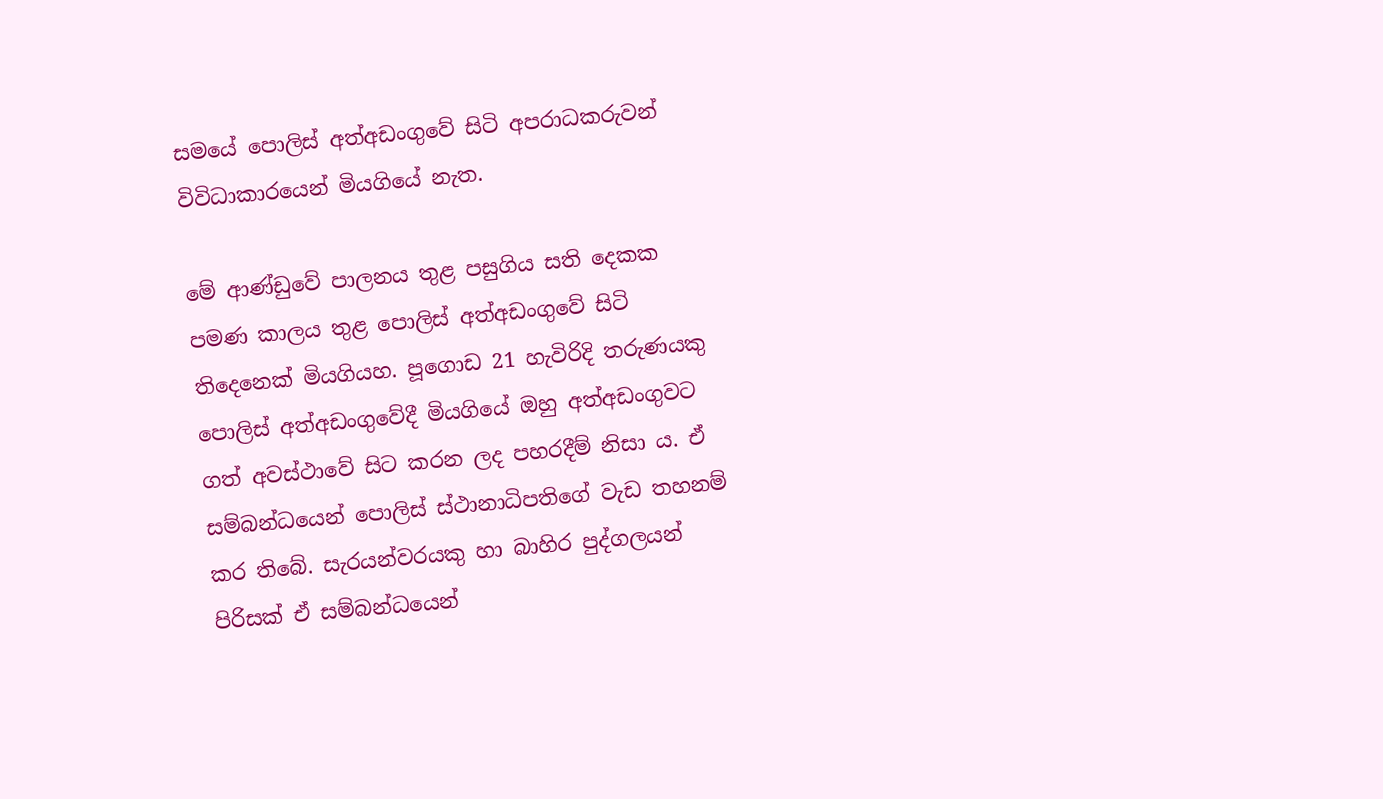සමයේ පොලිස් අත්අඩංගුවේ සිටි අපරාධකරුවන් විවිධාකාරයෙන් මියගියේ නැත.

මේ ආණ්ඩුවේ පාලනය තුළ පසුගිය සති දෙකක පමණ කාලය තුළ පොලිස් අත්අඩංගුවේ සිටි තිදෙනෙක් මියගියහ. පූගොඩ 21 හැවිරිදි තරුණයකු පොලිස් අත්අඩංගුවේදී මියගියේ ඔහු අත්අඩංගුවට ගත් අවස්ථාවේ සිට කරන ලද පහරදීම් නිසා ය. ඒ සම්බන්ධයෙන් පොලිස් ස්ථානාධිපතිගේ වැඩ තහනම් කර තිබේ. සැරයන්වරයකු හා බාහිර පුද්ගලයන් පිරිසක් ඒ සම්බන්ධයෙන්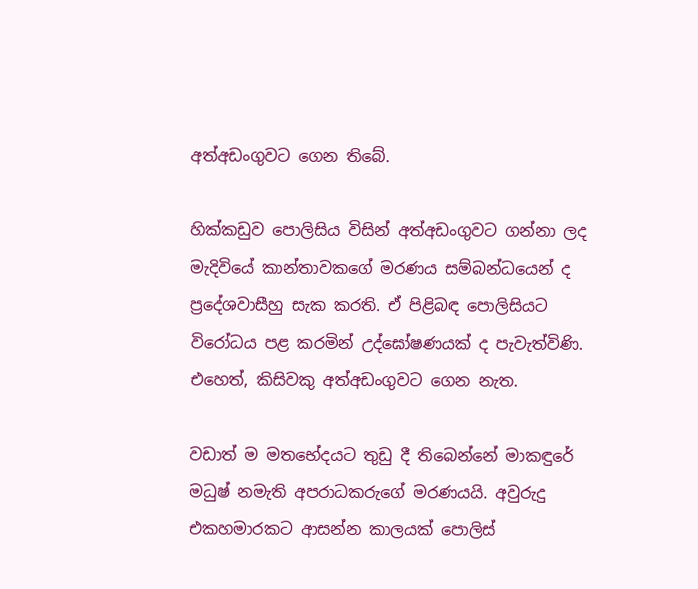අත්අඩංගුවට ගෙන තිබේ.

හික්කඩුව පොලිසිය විසින් අත්අඩංගුවට ගන්නා ලද මැදිවියේ කාන්තාවකගේ මරණය සම්බන්ධයෙන් ද ප්‍රදේශවාසීහු සැක කරති. ඒ පිළිබඳ පොලිසියට විරෝධය පළ කරමින් උද්ඝෝෂණයක් ද පැවැත්විණි. එහෙත්, කිසිවකු අත්අඩංගුවට ගෙන නැත.

වඩාත් ම මතභේදයට තුඩු දී තිබෙන්නේ මාකඳුරේ මධුෂ් නමැති අපරාධකරුගේ මරණයයි. අවුරුදු එකහමාරකට ආසන්න කාලයක් පොලිස්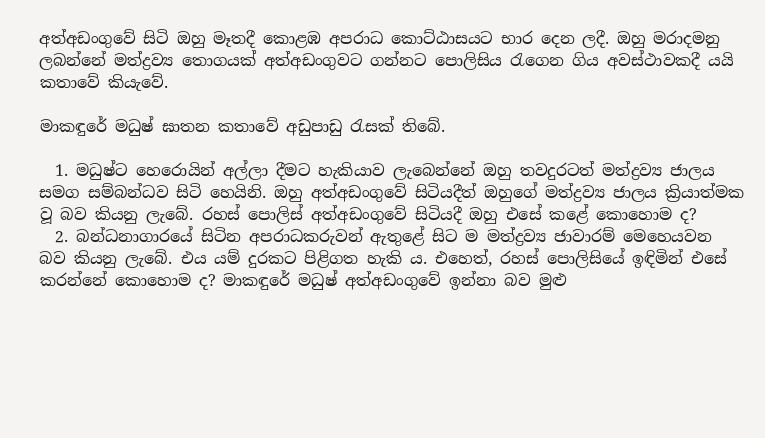අත්අඩංගුවේ සිටි ඔහු මෑතදී කොළඹ අපරාධ කොට්ඨාසයට භාර දෙන ලදී. ඔහු මරාදමනු ලබන්නේ මත්ද්‍රව්‍ය තොගයක් අත්අඩංගුවට ගන්නට පොලිසිය රැගෙන ගිය අවස්ථාවකදී යයි කතාවේ කියැවේ.

මාකඳුරේ මධුෂ් ඝාතන කතාවේ අඩුපාඩු රැසක් තිබේ.

  1. මධුෂ්ට හෙරොයින් අල්ලා දීමට හැකියාව ලැබෙන්නේ ඔහු තවදුරටත් මත්ද්‍රව්‍ය ජාලය සමග සම්බන්ධව සිටි හෙයිනි. ඔහු අත්අඩංගුවේ සිටියදීත් ඔහුගේ මත්ද්‍රව්‍ය ජාලය ක්‍රියාත්මක වූ බව කියනු ලැබේ. රහස් පොලිස් අත්අඩංගුවේ සිටියදී ඔහු එසේ කළේ කොහොම ද?
  2. බන්ධනාගාරයේ සිටින අපරාධකරුවන් ඇතුළේ සිට ම මත්ද්‍රව්‍ය ජාවාරම් මෙහෙයවන බව කියනු ලැබේ. එය යම් දුරකට පිළිගත හැකි ය. එහෙත්, රහස් පොලිසියේ ඉඳිමින් එසේ කරන්නේ කොහොම ද? මාකඳුරේ මධුෂ් අත්අඩංගුවේ ඉන්නා බව මුළු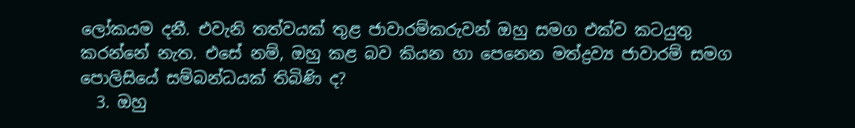ලෝකයම දනී. එවැනි තත්වයක් තුළ ජාවාරම්කරුවන් ඔහු සමග එක්ව කටයුතු කරන්නේ නැත. එසේ නම්, ඔහු කළ බව කියන හා පෙනෙන මත්ද්‍රව්‍ය ජාවාරම් සමග පොලිසියේ සම්බන්ධයක් තිබිණි ද?
  3. ඔහු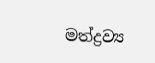මත්ද්‍රව්‍ය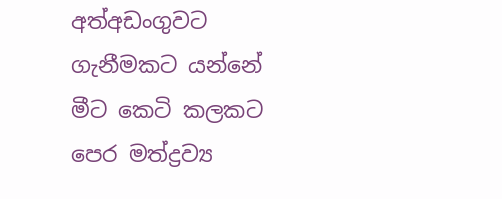අත්අඩංගුවට ගැනීමකට යන්නේ මීට කෙටි කලකට පෙර මත්ද්‍රව්‍ය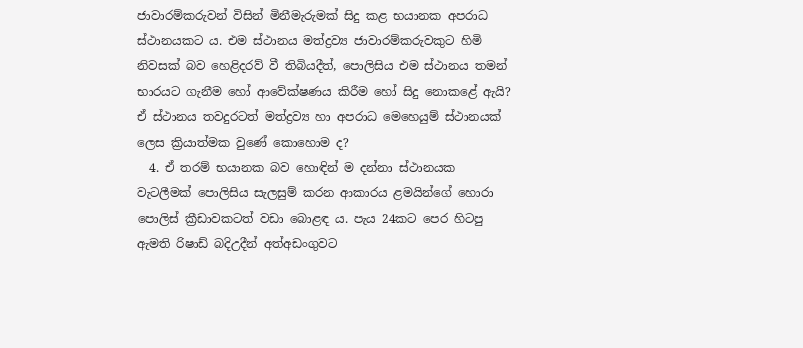ජාවාරම්කරුවන් විසින් මිනීමැරුමක් සිදු කළ භයානක අපරාධ ස්ථානයකට ය. එම ස්ථානය මත්ද්‍රව්‍ය ජාවාරම්කරුවකුට හිමි නිවසක් බව හෙළිදරව් වී තිබියදීත්, පොලිසිය එම ස්ථානය තමන් භාරයට ගැනීම හෝ ආවේක්ෂණය කිරීම හෝ සිදු නොකළේ ඇයි? ඒ ස්ථානය තවදුරටත් මත්ද්‍රව්‍ය හා අපරාධ මෙහෙයුම් ස්ථානයක් ලෙස ක්‍රියාත්මක වුණේ කොහොම ද?
  4. ඒ තරම් භයානක බව හොඳින් ම දන්නා ස්ථානයක වැටලීමක් පොලිසිය සැලසුම් කරන ආකාරය ළමයින්ගේ හොරා පොලිස් ක්‍රීඩාවකටත් වඩා බොළඳ ය. පැය 24කට පෙර හිටපු ඇමති රිෂාඩ් බදිඋදීන් අත්අඩංගුවට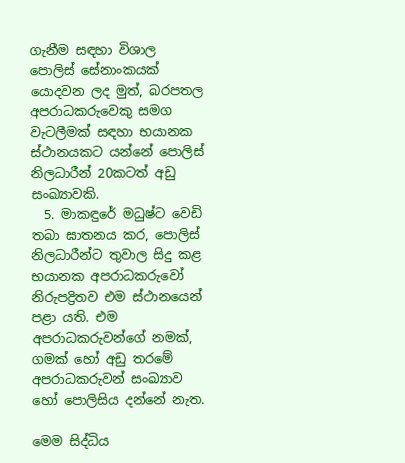ගැනීම සඳහා විශාල පොලිස් සේනාංකයක් යොදවන ලද මුත්, බරපතල අපරාධකරුවෙකු සමග වැටලීමක් සඳහා භයානක ස්ථානයකට යන්නේ පොලිස් නිලධාරීන් 20කටත් අඩු සංඛ්‍යාවකි.
  5. මාකඳුරේ මධුෂ්ට වෙඩි තබා ඝාතනය කර, පොලිස් නිලධාරීන්ට තුවාල සිදු කළ භයානක අපරාධකරුවෝ නිරුපද්‍රිතව එම ස්ථානයෙන් පළා යති. එම අපරාධකරුවන්ගේ නමක්, ගමක් හෝ අඩු තරමේ අපරාධකරුවන් සංඛ්‍යාව හෝ පොලිසිය දන්නේ නැත.

මෙම සිද්ධිය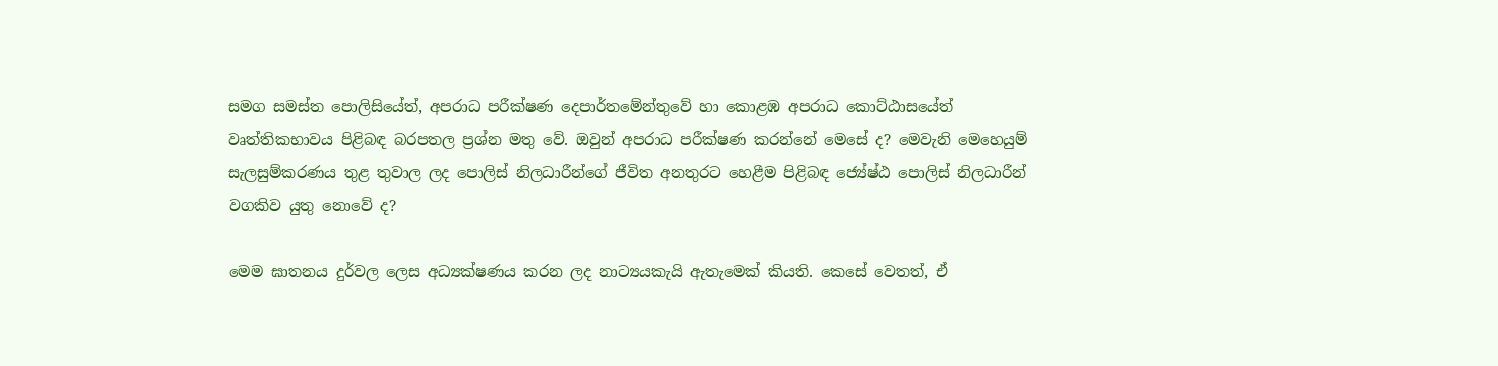සමග සමස්ත පොලිසියේත්, අපරාධ පරීක්ෂණ දෙපාර්තමේන්තුවේ හා කොළඹ අපරාධ කොට්ඨාසයේත් වෘත්තිකභාවය පිළිබඳ බරපතල ප්‍රශ්න මතු වේ. ඔවුන් අපරාධ පරීක්ෂණ කරන්නේ මෙසේ ද? මෙවැනි මෙහෙයුම් සැලසුම්කරණය තුළ තුවාල ලද පොලිස් නිලධාරීන්ගේ ජීවිත අනතුරට හෙළීම පිළිබඳ ජ්‍යේෂ්ඨ පොලිස් නිලධාරීන් වගකිව යුතු නොවේ ද?

මෙම ඝාතනය දුර්වල ලෙස අධ්‍යක්ෂණය කරන ලද නාට්‍යයකැයි ඇතැමෙක් කියති. කෙසේ වෙතත්, ඒ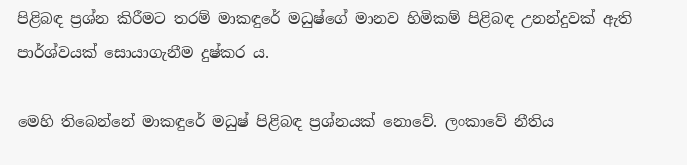පිළිබඳ ප්‍රශ්න කිරීමට තරම් මාකඳුරේ මධුෂ්ගේ මානව හිමිකම් පිළිබඳ උනන්දුවක් ඇති පාර්ශ්වයක් සොයාගැනීම දුෂ්කර ය.

මෙහි තිබෙන්නේ මාකඳුරේ මධුෂ් පිළිබඳ ප්‍රශ්නයක් නොවේ. ලංකාවේ නීතිය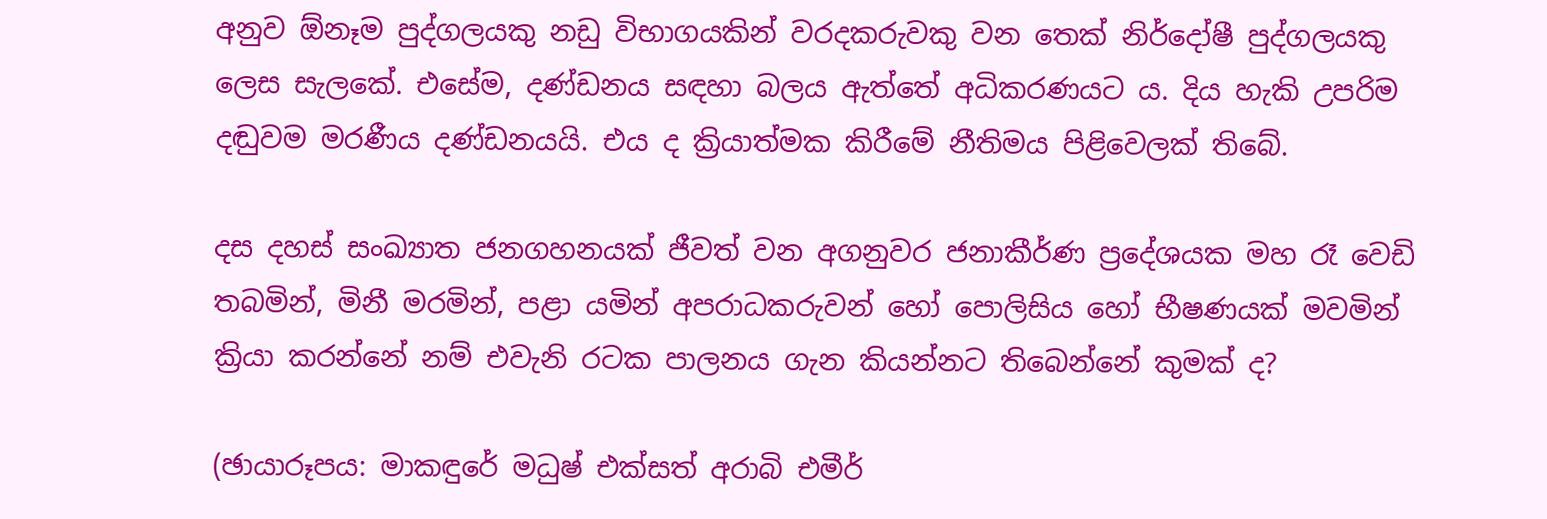අනුව ඕනෑම පුද්ගලයකු නඩු විභාගයකින් වරදකරුවකු වන තෙක් නිර්දෝෂී පුද්ගලයකු ලෙස සැලකේ. එසේම, දණ්ඩනය සඳහා බලය ඇත්තේ අධිකරණයට ය. දිය හැකි උපරිම දඬුවම මරණීය දණ්ඩනයයි. එය ද ක්‍රියාත්මක කිරීමේ නීතිමය පිළිවෙලක් තිබේ.

දස දහස් සංඛ්‍යාත ජනගහනයක් ජීවත් වන අගනුවර ජනාකීර්ණ ප්‍රදේශයක මහ රෑ වෙඩි තබමින්, මිනී මරමින්, පළා යමින් අපරාධකරුවන් හෝ පොලිසිය හෝ භීෂණයක් මවමින් ක්‍රියා කරන්නේ නම් එවැනි රටක පාලනය ගැන කියන්නට තිබෙන්නේ කුමක් ද?

(ඡායාරූපය: මාකඳුරේ මධුෂ් එක්සත් අරාබි එමීර්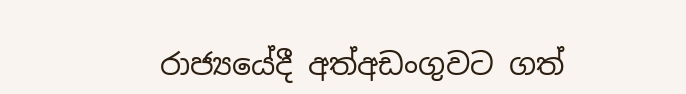රාජ්‍යයේදී අත්අඩංගුවට ගත්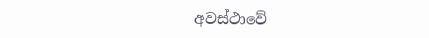අවස්ථාවේ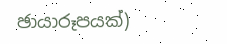ඡායාරූපයක්)